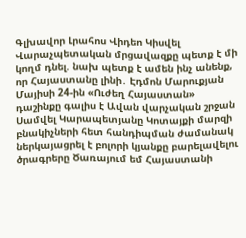Գլխավոր Լրահոս Վիդեո Կիսվել
Վարաչպետական մրցավազքը պետք է մի կողմ դնել. նախ պետք է ամեն ինչ անենք, որ Հայաստանը լինի․ Էդմոն Մարուքյան Մայիսի 24-ին «Ուժեղ Հայաստան» դաշինքը գալիս է Ավան վարչական շրջան Սամվել Կարապետյանը Կոտայքի մարզի բնակիչների հետ հանդիպման ժամանակ ներկայացրել է բոլորի կյանքը բարելավելու ծրագրերը Ծառայում եմ Հայաստանի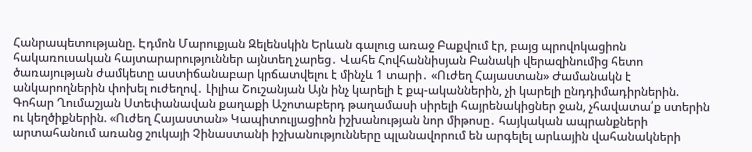Հանրապետությանը. Էդմոն Մարուքյան Զելենսկին Երևան գալուց առաջ Բաքվում էր, բայց պրովոկացիոն հակառուսական հայտարարություններ այնտեղ չարեց․ Վահե Հովհաննիսյան Բանակի վերազինումից հետո ծառայության ժամկետը աստիճանաբար կրճատվելու է մինչև 1 տարի․ «Ուժեղ Հայաստան» Ժամանակն է անկարողներին փոխել ուժեղով․ Լիլիա Շուշանյան Այն ինչ կարելի է քպ-ականներին, չի կարելի ընդդիմադիրներին. Գոհար Ղումաշյան Ստեփանավան քաղաքի Աշոտաբերդ թաղամասի սիրելի հայրենակիցներ ջան, չհավատա՛ք ստերին ու կեղծիքներին. «Ուժեղ Հայաստան» Կապիտուլյացիոն իշխանության նոր միթոսը․ հայկական ապրանքների արտահանում առանց շուկայի Չինաստանի իշխանությունները պլանավորում են արգելել արևային վահանակների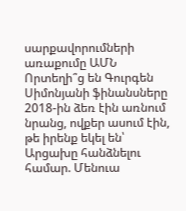սարքավորումների առաքումը ԱՄՆ Որտեղի՞ց են Գուրգեն Սիմոնյանի ֆինանսները
2018-ին ձեռ էին առնում նրանց, ովքեր ասում էին, թե իրենք եկել են՝ Արցախը հանձնելու համար. Մենուա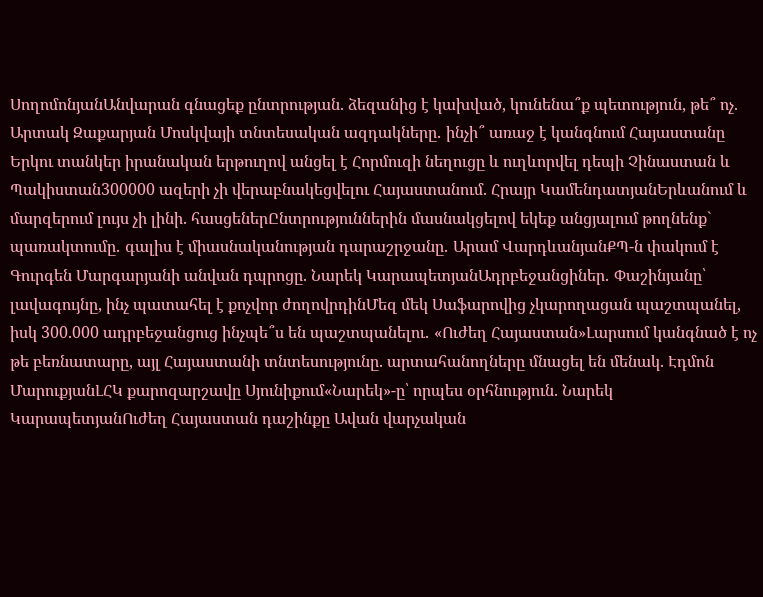ՍողոմոնյանԱնվարան գնացեք ընտրության. ձեզանից է կախված, կունենա՞ք պետություն, թե՞ ոչ. Արտակ Զաքարյան Մոսկվայի տնտեսական ազդակները․ ինչի՞ առաջ է կանգնում Հայաստանը Երկու տանկեր իրանական երթուղով անցել է Հորմուզի նեղուցը և ուղևորվել դեպի Չինաստան և Պակիստան300000 ազերի չի վերաբնակեցվելու Հայաստանում. Հրայր ԿամենդատյանԵրևանում և մարզերում լույս չի լինի. հասցեներԸնտրություններին մասնակցելով եկեք անցյալում թողնենք` պառակտումը․ գալիս է միասնականության դարաշրջանը․ Արամ ՎարդևանյանՔՊ-ն փակում է Գուրգեն Մարգարյանի անվան դպրոցը. Նարեկ ԿարապետյանԱդրբեջանցիներ․ Փաշինյանը՝ լավագույնը, ինչ պատահել է քոչվոր ժողովրդինՄեզ մեկ Սաֆարովից չկարողացան պաշտպանել, իսկ 300.000 ադրբեջանցուց ինչպե՞ս են պաշտպանելու․ «Ուժեղ Հայաստան»Լարսում կանգնած է ոչ թե բեռնատարը, այլ Հայաստանի տնտեսությունը. արտահանողները մնացել են մենակ. Էդմոն ՄարուքյանԼՀԿ քարոզարշավը Սյունիքում«Նարեկ»-ը՝ որպես օրհնություն. Նարեկ ԿարապետյանՈւժեղ Հայաստան դաշինքը Ավան վարչական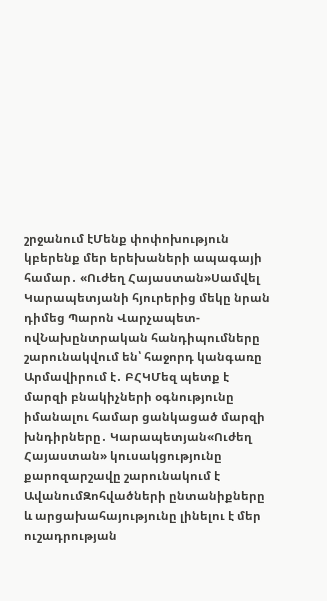շրջանում էՄենք փոփոխություն կբերենք մեր երեխաների ապագայի համար․ «Ուժեղ Հայաստան»Սամվել Կարապետյանի հյուրերից մեկը նրան դիմեց Պարոն Վարչապետ-ովՆախընտրական հանդիպումները շարունակվում են՝ հաջորդ կանգառը Արմավիրում է․ ԲՀԿՄեզ պետք է մարզի բնակիչների օգնությունը իմանալու համար ցանկացած մարզի խնդիրները․ Կարապետյան«Ուժեղ Հայաստան» կուսակցությունը քարոզարշավը շարունակում է ԱվանումԶոհվածների ընտանիքները և արցախահայությունը լինելու է մեր ուշադրության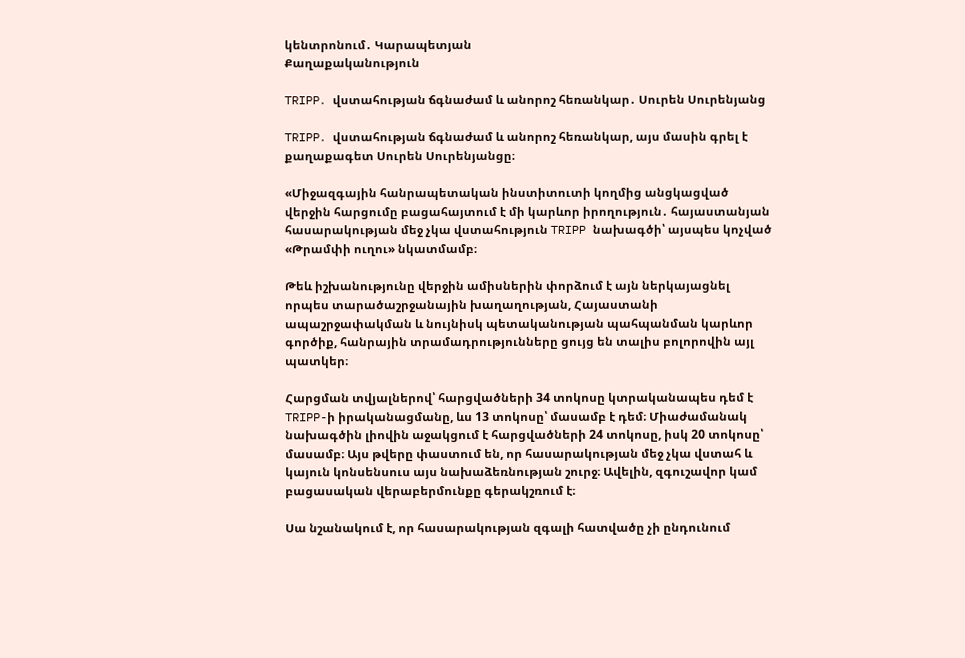կենտրոնում․ Կարապետյան
Քաղաքականություն

TRIPP․ վստահության ճգնաժամ և անորոշ հեռանկար․ Սուրեն Սուրենյանց

TRIPP․ վստահության ճգնաժամ և անորոշ հեռանկար, այս մասին գրել է քաղաքագետ Սուրեն Սուրենյանցը։

«Միջազգային հանրապետական ինստիտուտի կողմից անցկացված վերջին հարցումը բացահայտում է մի կարևոր իրողություն․ հայաստանյան հասարակության մեջ չկա վստահություն TRIPP նախագծի՝ այսպես կոչված «Թրամփի ուղու» նկատմամբ։

Թեև իշխանությունը վերջին ամիսներին փորձում է այն ներկայացնել որպես տարածաշրջանային խաղաղության, Հայաստանի ապաշրջափակման և նույնիսկ պետականության պահպանման կարևոր գործիք, հանրային տրամադրությունները ցույց են տալիս բոլորովին այլ պատկեր։

Հարցման տվյալներով՝ հարցվածների 34 տոկոսը կտրականապես դեմ է TRIPP-ի իրականացմանը, ևս 13 տոկոսը՝ մասամբ է դեմ։ Միաժամանակ նախագծին լիովին աջակցում է հարցվածների 24 տոկոսը, իսկ 20 տոկոսը՝ մասամբ։ Այս թվերը փաստում են, որ հասարակության մեջ չկա վստահ և կայուն կոնսենսուս այս նախաձեռնության շուրջ։ Ավելին, զգուշավոր կամ բացասական վերաբերմունքը գերակշռում է։

Սա նշանակում է, որ հասարակության զգալի հատվածը չի ընդունում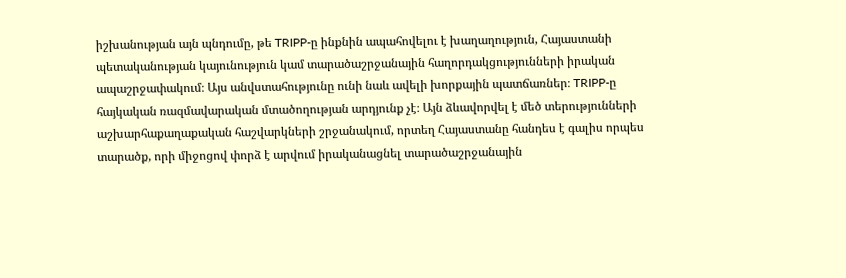իշխանության այն պնդումը, թե TRIPP-ը ինքնին ապահովելու է խաղաղություն, Հայաստանի պետականության կայունություն կամ տարածաշրջանային հաղորդակցությունների իրական ապաշրջափակում։ Այս անվստահությունը ունի նաև ավելի խորքային պատճառներ։ TRIPP-ը հայկական ռազմավարական մտածողության արդյունք չէ։ Այն ձևավորվել է մեծ տերությունների աշխարհաքաղաքական հաշվարկների շրջանակում, որտեղ Հայաստանը հանդես է գալիս որպես տարածք, որի միջոցով փորձ է արվում իրականացնել տարածաշրջանային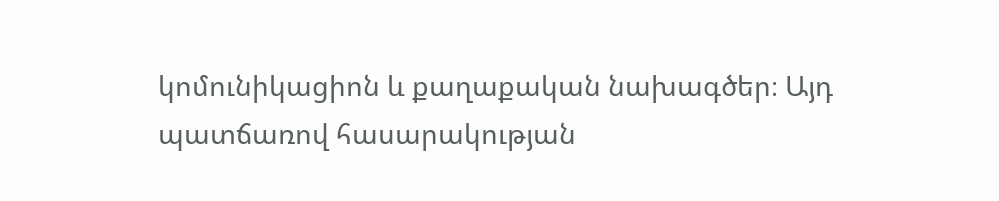կոմունիկացիոն և քաղաքական նախագծեր։ Այդ պատճառով հասարակության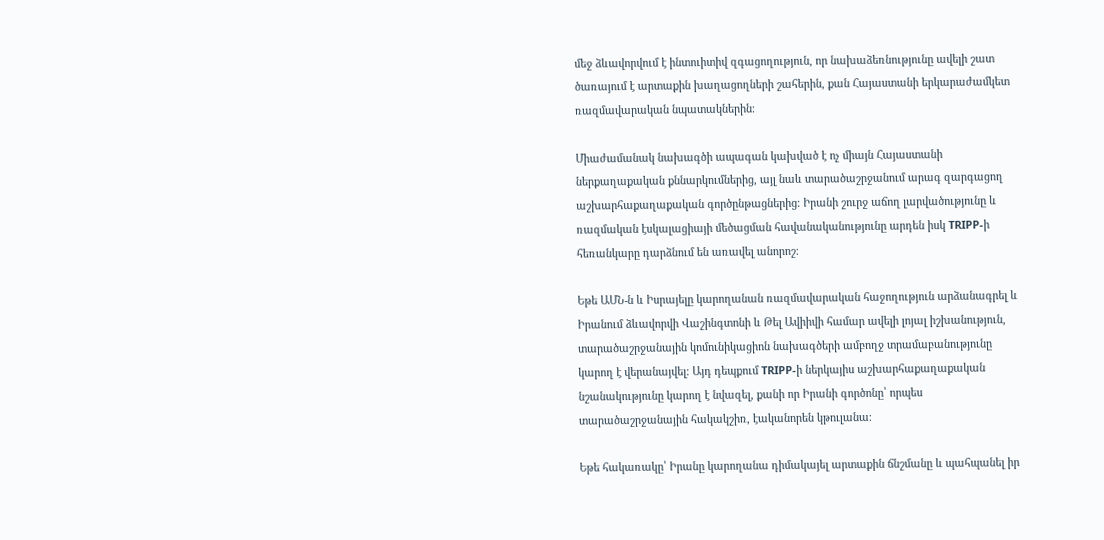մեջ ձևավորվում է ինտուիտիվ զգացողություն, որ նախաձեռնությունը ավելի շատ ծառայում է արտաքին խաղացողների շահերին, քան Հայաստանի երկարաժամկետ ռազմավարական նպատակներին։

Միաժամանակ նախագծի ապագան կախված է ոչ միայն Հայաստանի ներքաղաքական քննարկումներից, այլ նաև տարածաշրջանում արագ զարգացող աշխարհաքաղաքական գործընթացներից։ Իրանի շուրջ աճող լարվածությունը և ռազմական էսկալացիայի մեծացման հավանականությունը արդեն իսկ TRIPP-ի հեռանկարը դարձնում են առավել անորոշ։

Եթե ԱՄՆ-ն և Իսրայելը կարողանան ռազմավարական հաջողություն արձանագրել և Իրանում ձևավորվի Վաշինգտոնի և Թել Ավիիվի համար ավելի լոյալ իշխանություն, տարածաշրջանային կոմունիկացիոն նախագծերի ամբողջ տրամաբանությունը կարող է վերանայվել։ Այդ դեպքում TRIPP-ի ներկայիս աշխարհաքաղաքական նշանակությունը կարող է նվազել, քանի որ Իրանի գործոնը՝ որպես տարածաշրջանային հակակշիռ, էականորեն կթուլանա։

Եթե հակառակը՝ Իրանը կարողանա դիմակայել արտաքին ճնշմանը և պահպանել իր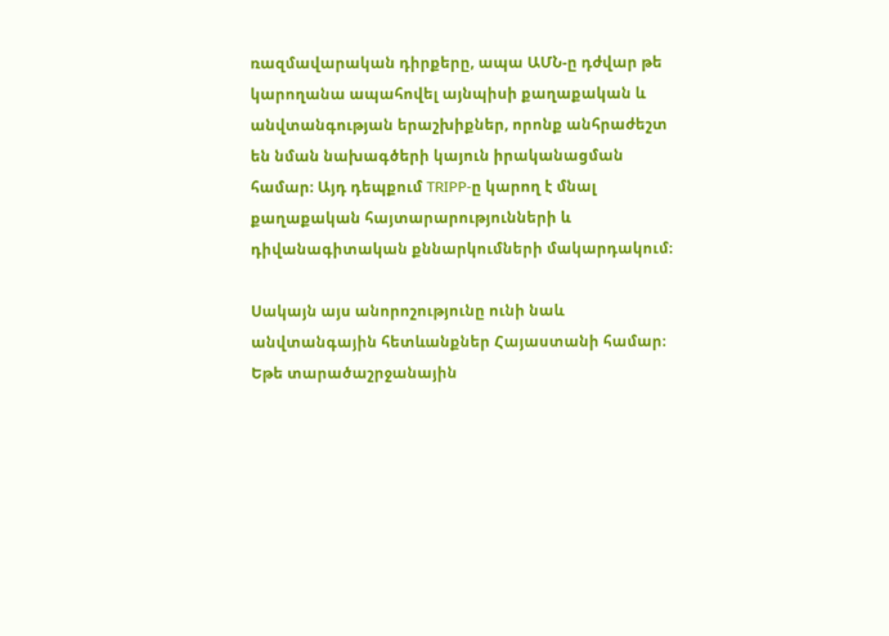ռազմավարական դիրքերը, ապա ԱՄՆ-ը դժվար թե կարողանա ապահովել այնպիսի քաղաքական և անվտանգության երաշխիքներ, որոնք անհրաժեշտ են նման նախագծերի կայուն իրականացման համար։ Այդ դեպքում TRIPP-ը կարող է մնալ քաղաքական հայտարարությունների և դիվանագիտական քննարկումների մակարդակում։

Սակայն այս անորոշությունը ունի նաև անվտանգային հետևանքներ Հայաստանի համար։ Եթե տարածաշրջանային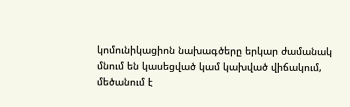կոմունիկացիոն նախագծերը երկար ժամանակ մնում են կասեցված կամ կախված վիճակում, մեծանում է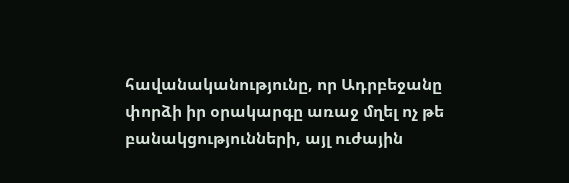հավանականությունը, որ Ադրբեջանը փորձի իր օրակարգը առաջ մղել ոչ թե բանակցությունների, այլ ուժային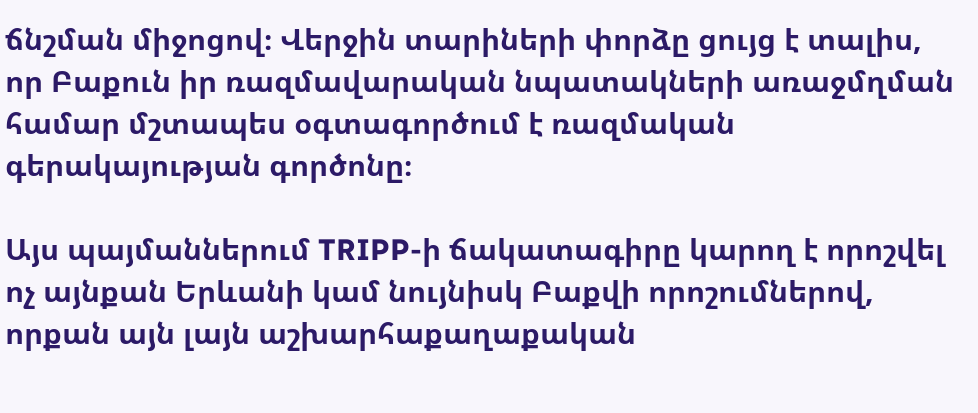ճնշման միջոցով։ Վերջին տարիների փորձը ցույց է տալիս, որ Բաքուն իր ռազմավարական նպատակների առաջմղման համար մշտապես օգտագործում է ռազմական գերակայության գործոնը։

Այս պայմաններում TRIPP-ի ճակատագիրը կարող է որոշվել ոչ այնքան Երևանի կամ նույնիսկ Բաքվի որոշումներով, որքան այն լայն աշխարհաքաղաքական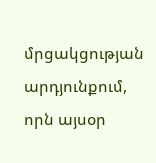մրցակցության արդյունքում, որն այսօր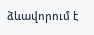ձևավորում է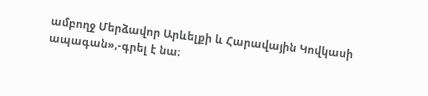ամբողջ Մերձավոր Արևելքի և Հարավային Կովկասի ապագան»,-գրել է նա։